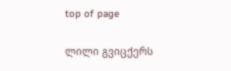top of page

ლილი გვიცქერს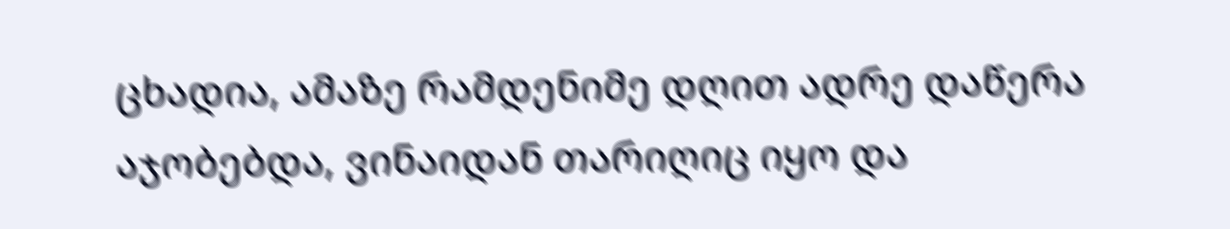ცხადია, ამაზე რამდენიმე დღით ადრე დაწერა აჯობებდა, ვინაიდან თარიღიც იყო და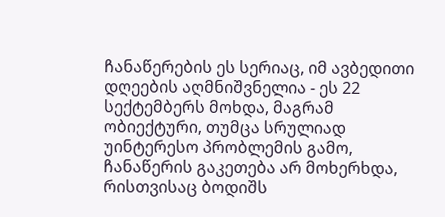ჩანაწერების ეს სერიაც, იმ ავბედითი დღეების აღმნიშვნელია - ეს 22 სექტემბერს მოხდა, მაგრამ ობიექტური, თუმცა სრულიად უინტერესო პრობლემის გამო, ჩანაწერის გაკეთება არ მოხერხდა, რისთვისაც ბოდიშს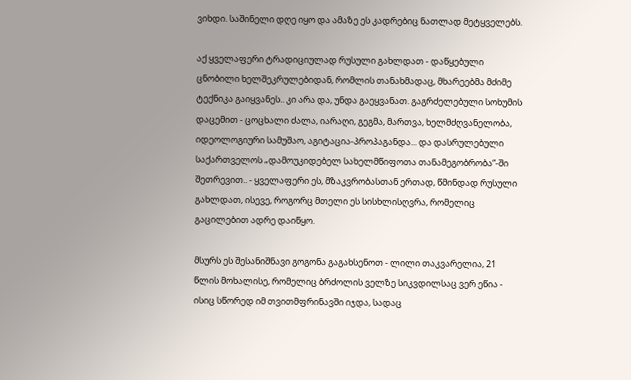ვიხდი. საშინელი დღე იყო და ამაზე ეს კადრებიც ნათლად მეტყველებს.

აქ ყველაფერი ტრადიციულად რუსული გახლდათ - დაწყებული ცნობილი ხელშეკრულებიდან, რომლის თანახმადაც, მხარეებმა მძიმე ტექნიკა გაიყვანეს.. კი არა და, უნდა გაეყვანათ. გაგრძელებული სოხუმის დაცემით - ცოცხალი ძალა, იარაღი, გეგმა, მართვა, ხელმძღვანელობა, იდეოლოგიური სამუშაო, აგიტაცია-პროპაგანდა... და დასრულებული საქართველოს „დამოუკიდებელ სახელმწიფოთა თანამეგობრობა“-ში შეთრევით.. - ყველაფერი ეს, მზაკვრობასთან ერთად, წმინდად რუსული გახლდათ, ისევე, როგორც მთელი ეს სისხლისღვრა, რომელიც გაცილებით ადრე დაიწყო.

მსურს ეს შესანიშნავი გოგონა გაგახსენოთ - ლილი თაკვარელია, 21 წლის მოხალისე, რომელიც ბრძოლის ველზე სიკვდილსაც ვერ ეწია - ისიც სწორედ იმ თვითმფრინავში იჯდა, სადაც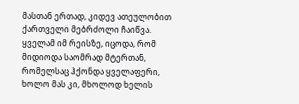მასთან ერთად, კიდევ ათეულობით ქართველი მებრძოლი ჩაიწვა. ყველამ იმ რეისზე, იცოდა, რომ მიდიოდა საომრად მტერთან, რომელსაც ჰქონდა ყველაფერი, ხოლო მას კი, მხოლოდ ხელის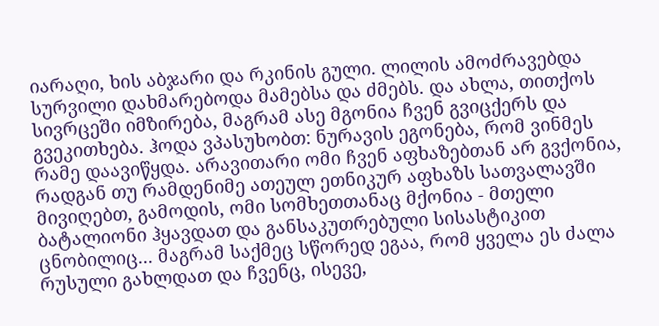იარაღი, ხის აბჯარი და რკინის გული. ლილის ამოძრავებდა სურვილი დახმარებოდა მამებსა და ძმებს. და ახლა, თითქოს სივრცეში იმზირება, მაგრამ ასე მგონია ჩვენ გვიცქერს და გვეკითხება. ჰოდა ვპასუხობთ: ნურავის ეგონება, რომ ვინმეს რამე დაავიწყდა. არავითარი ომი ჩვენ აფხაზებთან არ გვქონია, რადგან თუ რამდენიმე ათეულ ეთნიკურ აფხაზს სათვალავში მივიღებთ, გამოდის, ომი სომხეთთანაც მქონია - მთელი ბატალიონი ჰყავდათ და განსაკუთრებული სისასტიკით ცნობილიც... მაგრამ საქმეც სწორედ ეგაა, რომ ყველა ეს ძალა რუსული გახლდათ და ჩვენც, ისევე,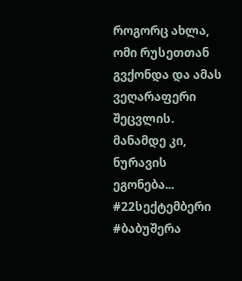როგორც ახლა, ომი რუსეთთან გვქონდა და ამას ვეღარაფერი შეცვლის. მანამდე კი, ნურავის ეგონება... #22სექტემბერი #ბაბუშერა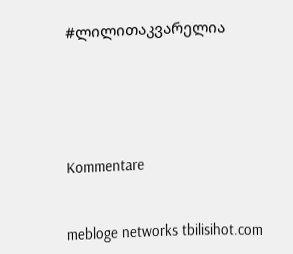#ლილითაკვარელია





Kommentare


mebloge networks tbilisihot.com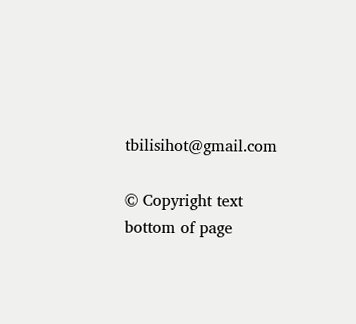tbilisihot@gmail.com

© Copyright text
bottom of page